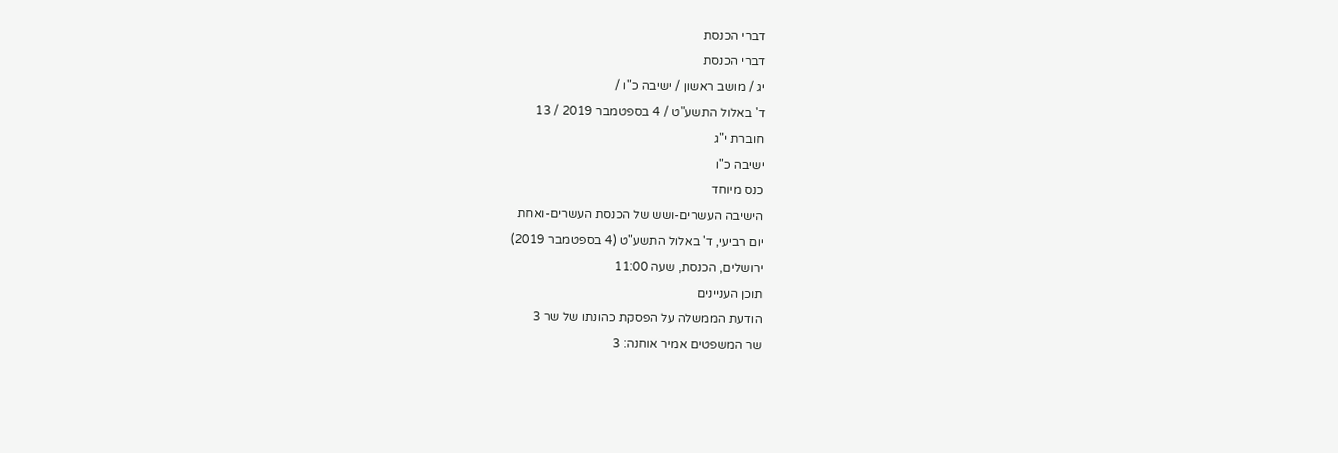דברי הכנסת
דברי הכנסת
יג / מושב ראשון / ישיבה כ"ו /
ד' באלול התשע"ט / 4 בספטמבר 2019 / 13
חוברת י"ג
ישיבה כ"ו
כנס מיוחד
הישיבה העשרים-ושש של הכנסת העשרים-ואחת
יום רביעי, ד' באלול התשע"ט (4 בספטמבר 2019)
ירושלים, הכנסת, שעה 11:00
תוכן העניינים
הודעת הממשלה על הפסקת כהונתו של שר 3
שר המשפטים אמיר אוחנה: 3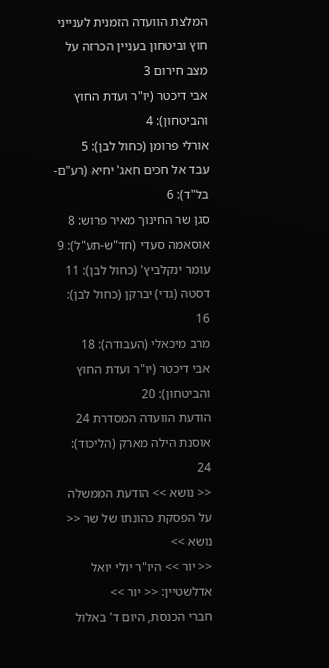המלצת הוועדה הזמנית לענייני חוץ וביטחון בעניין הכרזה על מצב חירום 3
אבי דיכטר (יו"ר ועדת החוץ והביטחון): 4
אורלי פרומן (כחול לבן): 5
עבד אל חכים חאג' יחיא (רע"ם-בל"ד): 6
סגן שר החינוך מאיר פרוש: 8
אוסאמה סעדי (חד"ש-תע"ל): 9
עומר ינקלביץ' (כחול לבן): 11
דסטה (גדי) יברקן (כחול לבן): 16
מרב מיכאלי (העבודה): 18
אבי דיכטר (יו"ר ועדת החוץ והביטחון): 20
הודעת הוועדה המסדרת 24
אוסנת הילה מארק (הליכוד): 24
<< נושא >> הודעת הממשלה על הפסקת כהונתו של שר << נושא >>
<< יור >> היו"ר יולי יואל אדלשטיין: << יור >>
חברי הכנסת, היום ד' באלול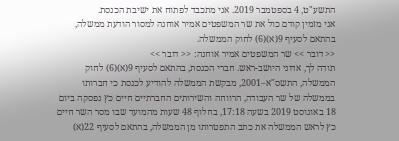התשע"ט, 4 בספטמבר 2019. אני מתכבד לפתוח את ישיבת הכנסת.
אני מזמין קודם כול את שר המשפטים אמיר אוחנה למסור הודעת ממשלה, בהתאם לסעיף 9(א)(6) לחוק הממשלה.
<< דובר >> שר המשפטים אמיר אוחנה: << דובר >>
תודה לך, אדוני היושב-ראש. חברי הכנסת, בהתאם לסעיף 9(א)(6) לחוק הממשלה, התשס"א–2001, מבקשת הממשלה להודיע לכנסת כי חברותו בממשלה של שר העבודה, הרווחה והשירותים החברתיים חיים כץ נפסקה ביום 18 באוגוסט 2019 בשעה 17:18, בחלוף 48 שעות מהמועד שבו מסר השר חיים כץ לראש הממשלה את כתב התפטרותו מן הממשלה, בהתאם לסעיף 22(א)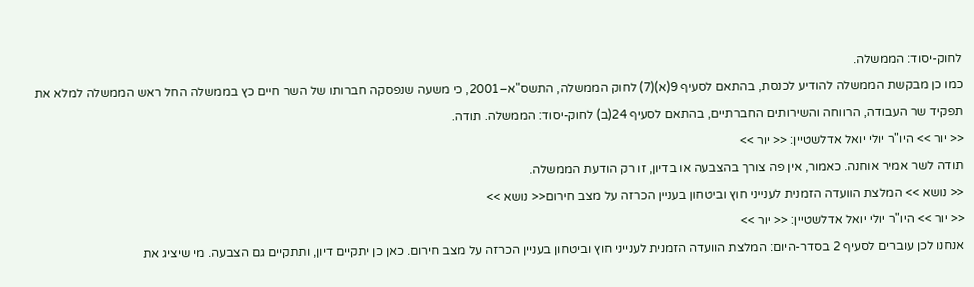לחוק-יסוד: הממשלה.
כמו כן מבקשת הממשלה להודיע לכנסת, בהתאם לסעיף 9(א)(7) לחוק הממשלה, התשס"א–2001, כי משעה שנפסקה חברותו של השר חיים כץ בממשלה החל ראש הממשלה למלא את תפקיד שר העבודה, הרווחה והשירותים החברתיים, בהתאם לסעיף 24(ב) לחוק-יסוד: הממשלה. תודה.
<< יור >> היו"ר יולי יואל אדלשטיין: << יור >>
תודה לשר אמיר אוחנה. כאמור, אין פה צורך בהצבעה או בדיון, זו רק הודעת הממשלה.
<< נושא >> המלצת הוועדה הזמנית לענייני חוץ וביטחון בעניין הכרזה על מצב חירום<< נושא >>
<< יור >> היו"ר יולי יואל אדלשטיין: << יור >>
אנחנו לכן עוברים לסעיף 2 בסדר-היום: המלצת הוועדה הזמנית לענייני חוץ וביטחון בעניין הכרזה על מצב חירום. כאן כן יתקיים דיון, ותתקיים גם הצבעה. מי שיציג את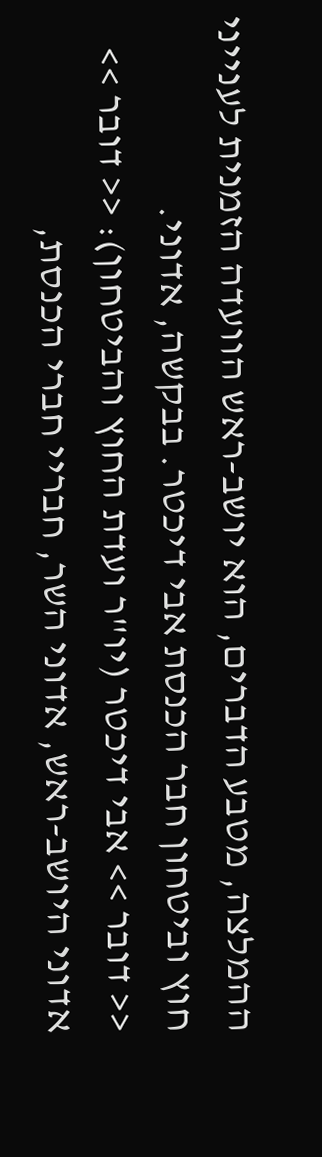ההמלצה, מטבע הדברים, הוא יושב-ראש הוועדה הזמנית לענייני חוץ וביטחון חבר הכנסת אבי דיכטר. בבקשה, אדוני.
<< דובר >> אבי דיכטר (יו"ר ועדת החוץ והביטחון): << דובר >>
אדוני היושב-ראש, אדוני השר, חבריי חברי הכנסת,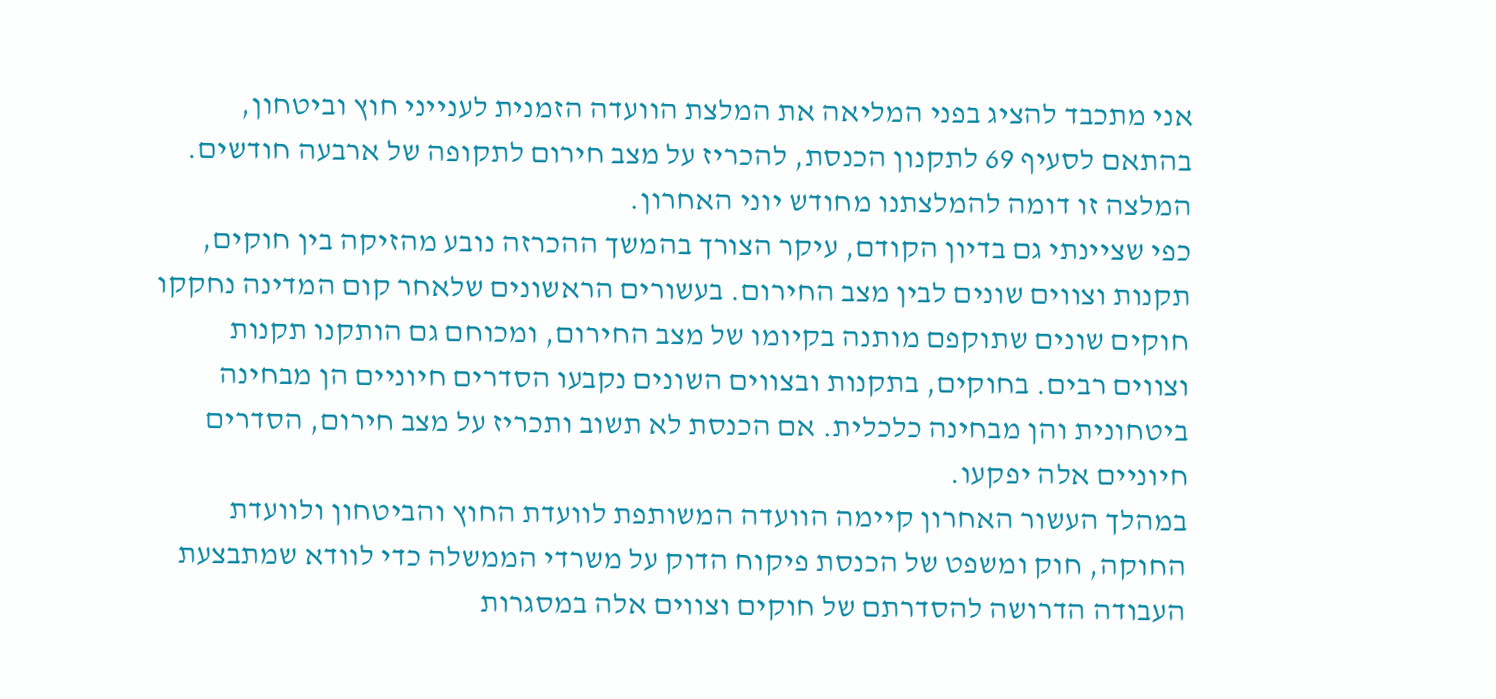אני מתכבד להציג בפני המליאה את המלצת הוועדה הזמנית לענייני חוץ וביטחון, בהתאם לסעיף 69 לתקנון הכנסת, להכריז על מצב חירום לתקופה של ארבעה חודשים. המלצה זו דומה להמלצתנו מחודש יוני האחרון.
כפי שציינתי גם בדיון הקודם, עיקר הצורך בהמשך ההכרזה נובע מהזיקה בין חוקים, תקנות וצווים שונים לבין מצב החירום. בעשורים הראשונים שלאחר קום המדינה נחקקו חוקים שונים שתוקפם מותנה בקיומו של מצב החירום, ומכוחם גם הותקנו תקנות וצווים רבים. בחוקים, בתקנות ובצווים השונים נקבעו הסדרים חיוניים הן מבחינה ביטחונית והן מבחינה כלכלית. אם הכנסת לא תשוב ותכריז על מצב חירום, הסדרים חיוניים אלה יפקעו.
במהלך העשור האחרון קיימה הוועדה המשותפת לוועדת החוץ והביטחון ולוועדת החוקה, חוק ומשפט של הכנסת פיקוח הדוק על משרדי הממשלה כדי לוודא שמתבצעת העבודה הדרושה להסדרתם של חוקים וצווים אלה במסגרות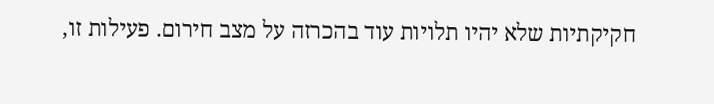חקיקתיות שלא יהיו תלויות עוד בהכרזה על מצב חירום. פעילות זו,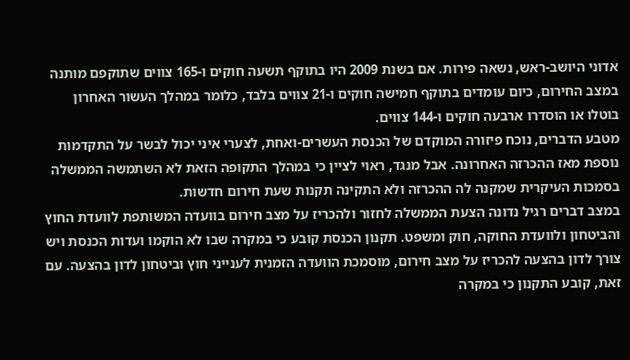אדוני היושב-ראש, נשאה פירות. אם בשנת 2009 היו בתוקף תשעה חוקים ו-165 צווים שתוקפם מותנה במצב החירום, כיום עומדים בתוקף חמישה חוקים ו-21 צווים בלבד, כלומר במהלך העשור האחרון בוטלו או הוסדרו ארבעה חוקים ו-144 צווים.
מטבע הדברים, נוכח פיזורה המוקדם של הכנסת העשרים-ואחת, לצערי איני יכול לבשר על התקדמות נוספת מאז ההכרזה האחרונה. אבל מנגד, ראוי לציין כי במהלך התקופה הזאת לא השתמשה הממשלה בסמכות העיקרית שמקנה לה ההכרזה ולא התקינה תקנות שעת חירום חדשות.
במצב דברים רגיל נדונה הצעת הממשלה לחזור ולהכריז על מצב חירום בוועדה המשותפת לוועדת החוץ והביטחון ולוועדת החוקה, חוק ומשפט. תקנון הכנסת קובע כי במקרה שבו לא הוקמו ועדות הכנסת ויש צורך לדון בהצעה להכריז על מצב חירום, מוסמכת הוועדה הזמנית לענייני חוץ וביטחון לדון בהצעה. עם זאת, קובע התקנון כי במקרה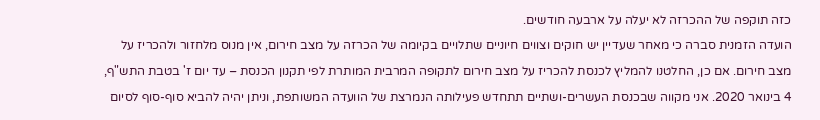כזה תוקפה של ההכרזה לא יעלה על ארבעה חודשים.
הועדה הזמנית סברה כי מאחר שעדיין יש חוקים וצווים חיוניים שתלויים בקיומה של הכרזה על מצב חירום, אין מנוס מלחזור ולהכריז על מצב חירום. אם כן, החלטנו להמליץ לכנסת להכריז על מצב חירום לתקופה המרבית המותרת לפי תקנון הכנסת – עד יום ז' בטבת התש"ף, 4 בינואר 2020. אני מקווה שבכנסת העשרים-ושתיים תתחדש פעילותה הנמרצת של הוועדה המשותפת, וניתן יהיה להביא סוף-סוף לסיום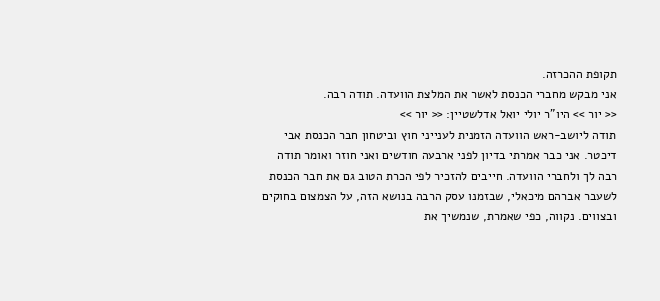תקופת ההכרזה.
אני מבקש מחברי הכנסת לאשר את המלצת הוועדה. תודה רבה.
<< יור >> היו"ר יולי יואל אדלשטיין: << יור >>
תודה ליושב-ראש הוועדה הזמנית לענייני חוץ וביטחון חבר הכנסת אבי דיכטר. אני כבר אמרתי בדיון לפני ארבעה חודשים ואני חוזר ואומר תודה רבה לך ולחברי הוועדה. חייבים להזכיר לפי הכרת הטוב גם את חבר הכנסת לשעבר אברהם מיכאלי, שבזמנו עסק הרבה בנושא הזה, על הצמצום בחוקים ובצווים. נקווה, כפי שאמרת, שנמשיך את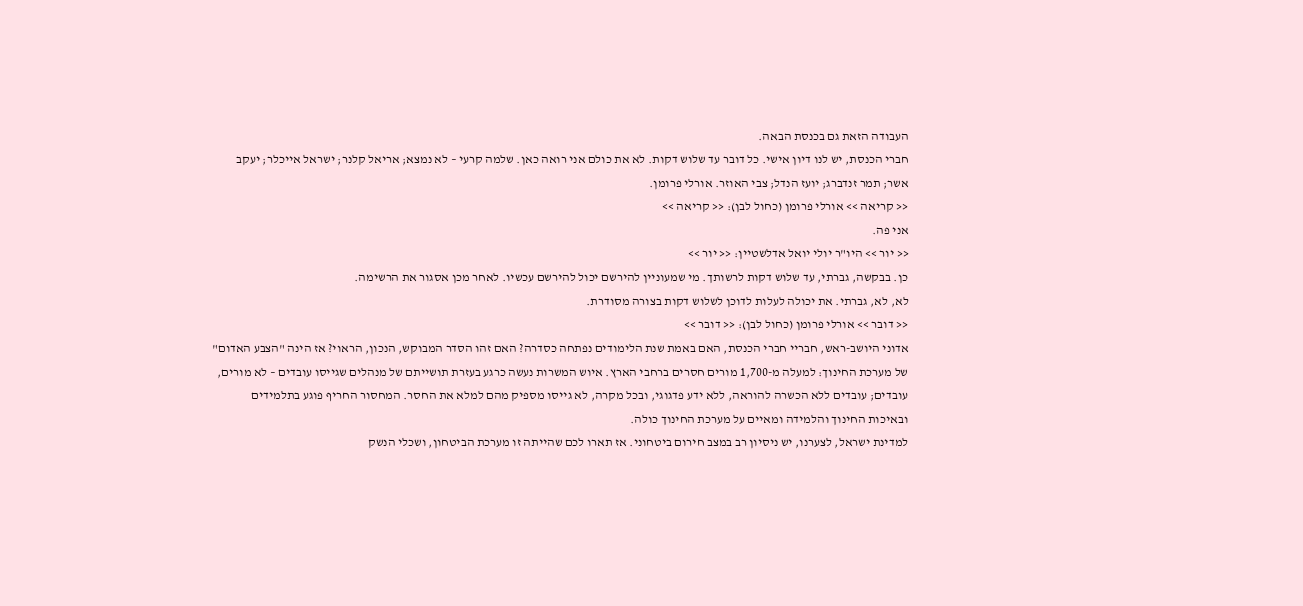העבודה הזאת גם בכנסת הבאה.
חברי הכנסת, יש לנו דיון אישי. כל דובר עד שלוש דקות. לא את כולם אני רואה כאן. שלמה קרעי – לא נמצא; אריאל קלנר; ישראל אייכלר; יעקב אשר; תמר זנדברג; יועז הנדל; צבי האוזר. אורלי פרומן.
<< קריאה >> אורלי פרומן (כחול לבן): << קריאה >>
אני פה.
<< יור >> היו"ר יולי יואל אדלשטיין: << יור >>
כן. בבקשה, גברתי, עד שלוש דקות לרשותך. מי שמעוניין להירשם יכול להירשם עכשיו. לאחר מכן אסגור את הרשימה.
לא, לא, גברתי. את יכולה לעלות לדוכן לשלוש דקות בצורה מסודרת.
<< דובר >> אורלי פרומן (כחול לבן): << דובר >>
אדוני היושב-ראש, חבריי חברי הכנסת, האם באמת שנת הלימודים נפתחה כסדרה? האם זהו הסדר המבוקש, הנכון, הראוי? אז הינה "הצבע האדום" של מערכת החינוך: למעלה מ-1,700 מורים חסרים ברחבי הארץ. איוש המשרות נעשה כרגע בעזרת תושייתם של מנהלים שגייסו עובדים – לא מורים, עובדים; עובדים ללא הכשרה להוראה, ללא ידע פדגוגי, ובכל מקרה, לא גייסו מספיק מהם למלא את החסר. המחסור החריף פוגע בתלמידים ובאיכות החינוך והלמידה ומאיים על מערכת החינוך כולה.
למדינת ישראל, לצערנו, יש ניסיון רב במצב חירום ביטחוני. אז תארו לכם שהייתה זו מערכת הביטחון, ושכלי הנשק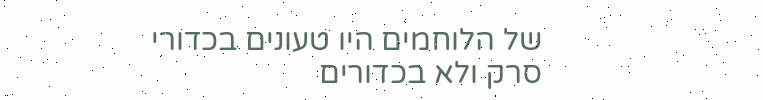של הלוחמים היו טעונים בכדורי סרק ולא בכדורים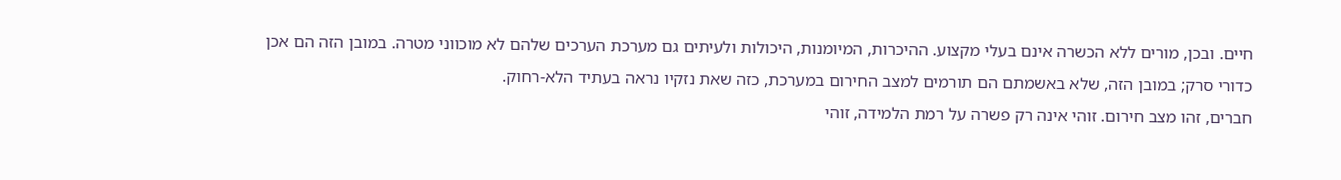חיים. ובכן, מורים ללא הכשרה אינם בעלי מקצוע. ההיכרות, המיומנות, היכולות ולעיתים גם מערכת הערכים שלהם לא מוכווני מטרה. במובן הזה הם אכן כדורי סרק; במובן הזה, שלא באשמתם הם תורמים למצב החירום במערכת, כזה שאת נזקיו נראה בעתיד הלא-רחוק.
חברים, זהו מצב חירום. זוהי אינה רק פשרה על רמת הלמידה, זוהי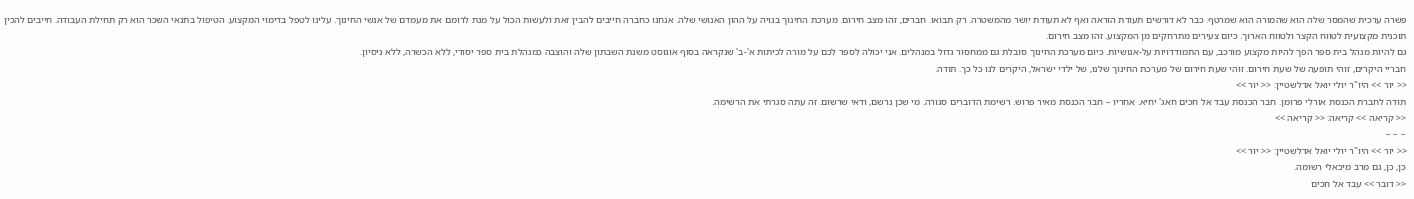פשרה ערכית שהמסר שלה הוא שהמורה הוא שמרטף. כבר לא דורשים תעודת הוראה ואף לא תעודת יושר מהמשטרה. רק תבואו. חברים, זהו מצב חירום. מערכת החינוך בנויה על ההון האנושי שלה. אנחנו כחברה חייבים להבין זאת ולעשות הכול על מנת לרומם את מעמדם של אנשי החינוך. עלינו לטפל בדימוי המקצוע. הטיפול בתנאי השכר הוא רק תחילת העבודה. חייבים להכין תוכנית מקצועית לטווח הקצר ולטווח הארוך. כיום צעירים מתרחקים מן המקצוע. זהו מצב חירום.
גם להיות מנהל בית ספר הפך להיות מקצוע מורכב, עם התמודדויות על-אנושיות. כיום מערכת החינוך סובלת גם ממחסור גדול במנהלים. אני יכולה לספר לכם על מורה לכיתות א'-ב' שנקראה בסוף אוגוסט משנת השבתון שלה והוצבה כמנהלת בית ספר יסודי, ללא הכשרה, ללא ניסיון.
חבריי היקרים, זוהי תופעה של שעת חירום. זוהי שעת חירום של מערכת החינוך שלנו, של ילדי ישראל, היקרים לנו כל כך. תודה.
<< יור >> היו"ר יולי יואל אדלשטיין: << יור >>
תודה לחברת הכנסת אורלי פרומן. חבר הכנסת עבד אל חכים חאג' יחיא. אחריו – חבר הכנסת מאיר פרוש. רשימת הדוברים סגורה. מי שכן נרשם, ודאי שרשום. זה עתה סגרתי את הרשימה.
<< קריאה >> קריאה: << קריאה >>
– – –
<< יור >> היו"ר יולי יואל אדלשטיין: << יור >>
כן, כן, גם מרב מיכאלי רשומה.
<< דובר >> עבד אל חכים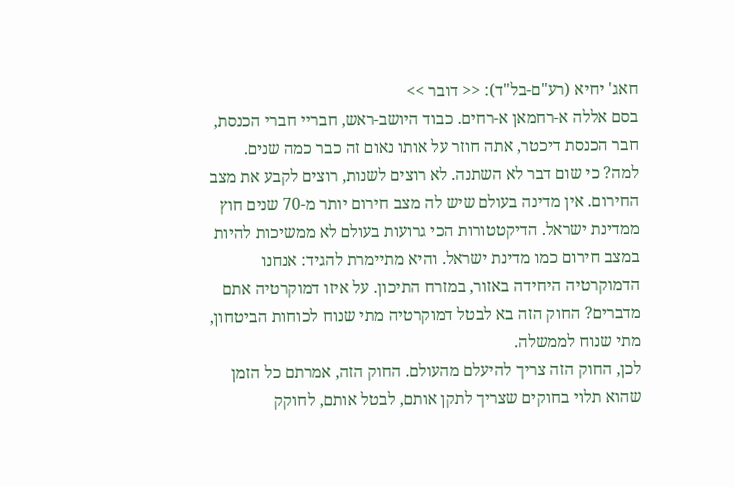חאג' יחיא (רע"ם-בל"ד): << דובר >>
בסם אללה א-רחמאן א-רחים. כבוד היושב-ראש, חבריי חברי הכנסת, חבר הכנסת דיכטר, אתה חוזר על אותו נאום זה כבר כמה שנים. למה? כי שום דבר לא השתנה. לא רוצים לשנות, רוצים לקבע את מצב החירום. אין מדינה בעולם שיש לה מצב חירום יותר מ-70 שנים חוץ ממדינת ישראל. הדיקטטורות הכי גרועות בעולם לא ממשיכות להיות במצב חירום כמו מדינת ישראל. והיא מתיימרת להגיד: אנחנו הדמוקרטיה היחידה באזור, במזרח התיכון. על איזו דמוקרטיה אתם מדברים? החוק הזה בא לבטל דמוקרטיה מתי שנוח לכוחות הביטחון, מתי שנוח לממשלה.
לכן, החוק הזה צריך להיעלם מהעולם. החוק הזה, אמרתם כל הזמן שהוא תלוי בחוקים שצריך לתקן אותם, לבטל אותם, לחוקק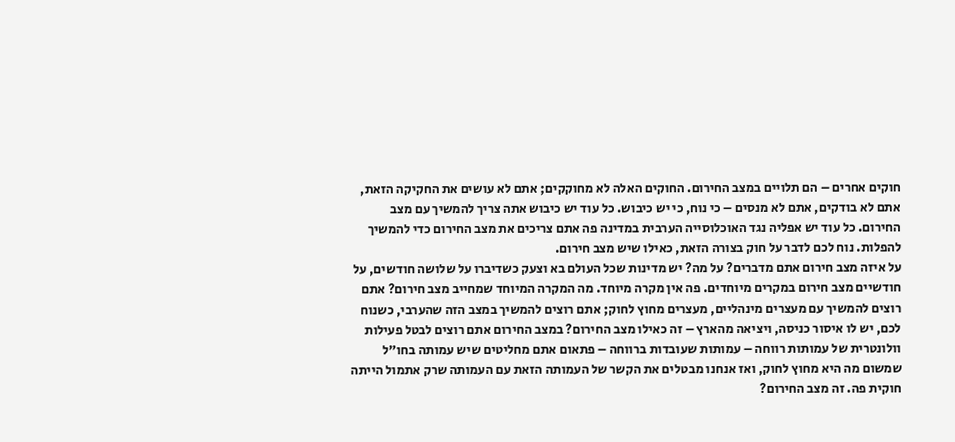חוקים אחרים – הם תלויים במצב החירום. החוקים האלה לא מחוקקים; אתם לא עושים את החקיקה הזאת, אתם לא בודקים, אתם לא מנסים – כי נוח, כי יש כיבוש. כל עוד יש כיבוש אתה צריך להמשיך עם מצב החירום. כל עוד יש אפליה נגד האוכלוסייה הערבית במדינה פה אתם צריכים את מצב החירום כדי להמשיך להפלות. נוח לכם לדבר על חוק בצורה הזאת, כאילו שיש מצב חירום.
על איזה מצב חירום אתם מדברים? על מה? יש מדינות שכל העולם בא וצעק כשדיברו על שלושה חודשים, על חודשיים מצב חירום במקרים מיוחדים. פה אין מקרה מיוחד. מה המקרה המיוחד שמחייב מצב חירום? אתם רוצים להמשיך עם מעצרים מינהליים, מעצרים מחוץ לחוק; אתם רוצים להמשיך במצב הזה שהערבי, כשנוח לכם, יש לו איסור כניסה, ויציאה מהארץ – זה כאילו מצב החירום? במצב החירום אתם רוצים לבטל פעילות וולונטרית של עמותות רווחה – עמותות שעובדות ברווחה – פתאום אתם מחליטים שיש עמותה בחו"ל שמשום מה היא מחוץ לחוק, ואז אנחנו מבטלים את הקשר של העמותה הזאת עם העמותה שרק אתמול הייתה חוקית פה. זה מצב החירום?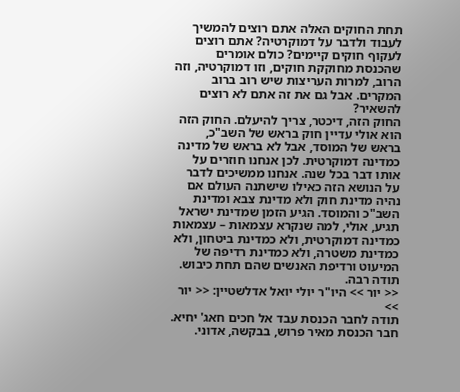תחת החוקים האלה אתם רוצים להמשיך לעבוד ולדבר על דמוקרטיה? אתם רוצים לעקוף חוקים קיימים? כולם אומרים שהכנסת מחוקקת חוקים, וזו דמוקרטיה, וזה הרוב, למרות העריצות שיש רוב ברוב המקרים. אבל גם את זה אתם לא רוצים להשאיר?
החוק הזה, דיכטר, צריך להיעלם. החוק הזה הוא אולי עדיין חוק בראש של השב"כ, בראש של המוסד, אבל לא בראש של מדינה כמדינה דמוקרטית. לכן אנחנו חוזרים על אותו דבר בכל שנה. אנחנו ממשיכים לדבר על הנושא הזה כאילו שישתנה העולם אם נהיה מדינת חוק ולא מדינת צבא ומדינת השב"כ והמוסד. הגיע הזמן שמדינת ישראל תגיע, אולי, למה שנקרא עצמאות – עצמאות כמדינה דמוקרטית, ולא כמדינת ביטחון, ולא כמדינת משטרה, ולא כמדינת רדיפה של המיעוט ורדיפת האנשים שהם תחת כיבוש. תודה רבה.
<< יור >> היו"ר יולי יואל אדלשטיין: << יור >>
תודה לחבר הכנסת עבד אל חכים חאג' יחיא. חבר הכנסת מאיר פרוש, בבקשה, אדוני.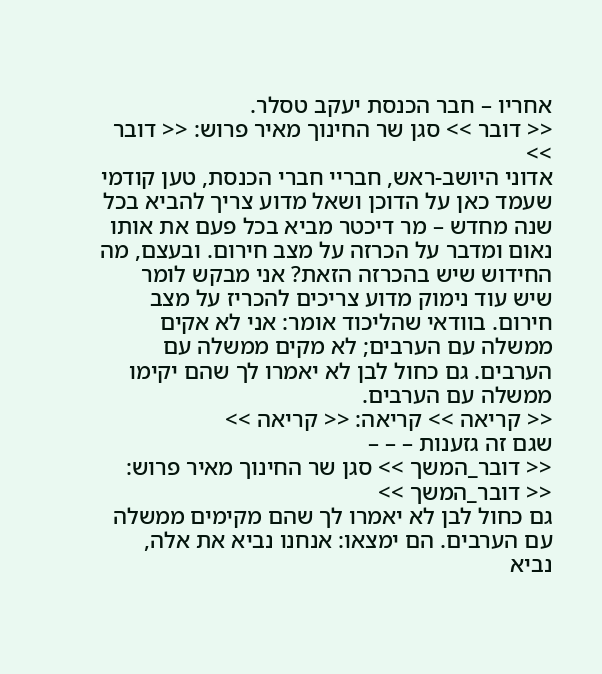אחריו – חבר הכנסת יעקב טסלר.
<< דובר >> סגן שר החינוך מאיר פרוש: << דובר >>
אדוני היושב-ראש, חבריי חברי הכנסת, טען קודמי שעמד כאן על הדוכן ושאל מדוע צריך להביא בכל שנה מחדש – מר דיכטר מביא בכל פעם את אותו נאום ומדבר על הכרזה על מצב חירום. ובעצם, מה החידוש שיש בהכרזה הזאת? אני מבקש לומר שיש עוד נימוק מדוע צריכים להכריז על מצב חירום. בוודאי שהליכוד אומר: אני לא אקים ממשלה עם הערבים; לא מקים ממשלה עם הערבים. גם כחול לבן לא יאמרו לך שהם יקימו ממשלה עם הערבים.
<< קריאה >> קריאה: << קריאה >>
שגם זה גזענות – – –
<< דובר_המשך >> סגן שר החינוך מאיר פרוש: << דובר_המשך >>
גם כחול לבן לא יאמרו לך שהם מקימים ממשלה עם הערבים. הם ימצאו: אנחנו נביא את אלה, נביא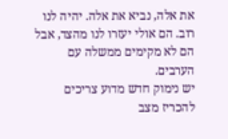את אלה, נביא את אלה. יהיה לנו רוב. הם אולי יעזרו לנו מהצד, אבל הם לא מקימים ממשלה עם הערבים.
יש נימוק חדש מדוע צריכים להכריז מצב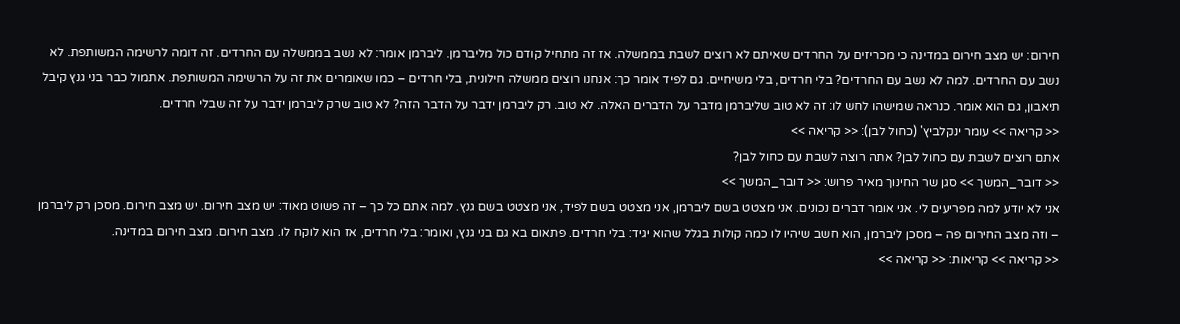חירום: יש מצב חירום במדינה כי מכריזים על החרדים שאיתם לא רוצים לשבת בממשלה. אז זה מתחיל קודם כול מליברמן. ליברמן אומר: לא נשב בממשלה עם החרדים. זה דומה לרשימה המשותפת. לא נשב עם החרדים. למה לא נשב עם החרדים? בלי חרדים, בלי משיחיים. גם לפיד אומר כך: אנחנו רוצים ממשלה חילונית, בלי חרדים – כמו שאומרים את זה על הרשימה המשותפת. אתמול כבר בני גנץ קיבל תיאבון, גם הוא אומר. כנראה שמישהו לחש לו: זה לא טוב שליברמן מדבר על הדברים האלה. לא טוב. רק ליברמן ידבר על הדבר הזה? לא טוב שרק ליברמן ידבר על זה שבלי חרדים.
<< קריאה >> עומר ינקלביץ' (כחול לבן): << קריאה >>
אתם רוצים לשבת עם כחול לבן? אתה רוצה לשבת עם כחול לבן?
<< דובר_המשך >> סגן שר החינוך מאיר פרוש: << דובר_המשך >>
אני לא יודע למה מפריעים לי. אני אומר דברים נכונים. אני מצטט בשם ליברמן, אני מצטט בשם לפיד, אני מצטט בשם גנץ. למה אתם כל כך – זה פשוט מאוד: יש מצב חירום. יש מצב חירום. מסכן רק ליברמן – וזה מצב החירום פה – מסכן ליברמן, הוא חשב שיהיו לו כמה קולות בגלל שהוא יגיד: בלי חרדים. פתאום בא גם בני גנץ, ואומר: בלי חרדים, אז הוא לוקח לו. מצב חירום. מצב חירום במדינה.
<< קריאה >> קריאות: << קריאה >>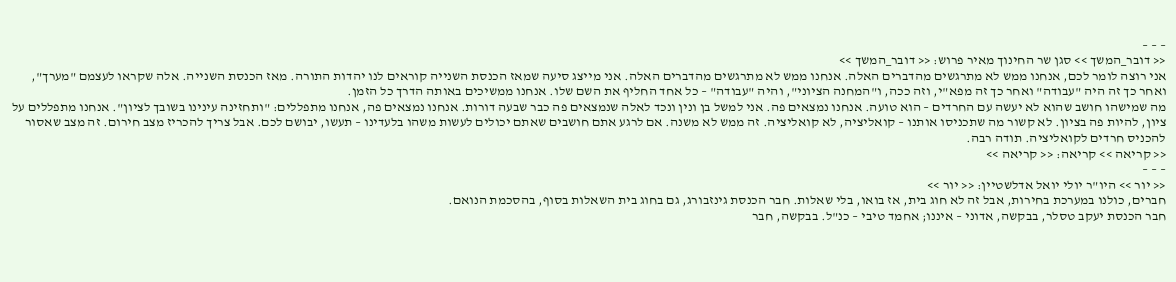– – –
<< דובר_המשך >> סגן שר החינוך מאיר פרוש: << דובר_המשך >>
אני רוצה לומר לכם, אנחנו ממש לא מתרגשים מהדברים האלה. אנחנו ממש לא מתרגשים מהדברים האלה. אני מייצג סיעה שמאז הכנסת השנייה קוראים לנו יהדות התורה. מאז הכנסת השנייה. אלה שקראו לעצמם "מערך", ואחר כך זה היה "עבודה" ואחר כך זה מפא"י, וזה ככה, ו"המחנה הציוני", והיה "עבודה" – כל אחד החליף את השם שלו. אנחנו ממשיכים באותה הדרך כל הזמן.
מה שמישהו חושב שהוא לא יעשה עם החרדים – הוא טועה. אנחנו נמצאים פה. אני למשל בן ונין ונכד לאלה שנמצאים פה כבר שבעה דורות. אנחנו נמצאים פה, אנחנו מתפללים: "ותחזינה עינינו בשובך לציון". אנחנו מתפללים על ציון, להיות פה בציון. לא קשור מה שתכניסו אותנו – קואליציה, לא קואליציה. זה ממש לא משנה. אם לרגע אתם חושבים שאתם יכולים לעשות משהו בלעדינו – תעשו, יבושם לכם. אבל צריך להכריז מצב חירום. זה מצב שאסור להכניס חרדים לקואליציה. תודה רבה.
<< קריאה >> קריאה: << קריאה >>
– – –
<< יור >> היו"ר יולי יואל אדלשטיין: << יור >>
חברים, כולנו במערכת בחירות, אבל זה לא חוג בית, אז בואו, בלי שאלות. חבר הכנסת גינזבורג, גם בחוג בית השאלות בסוף, בהסכמת הנואם.
חבר הכנסת יעקב טסלר, בבקשה, אדוני – איננו; אחמד טיבי – כנ"ל. בבקשה, חבר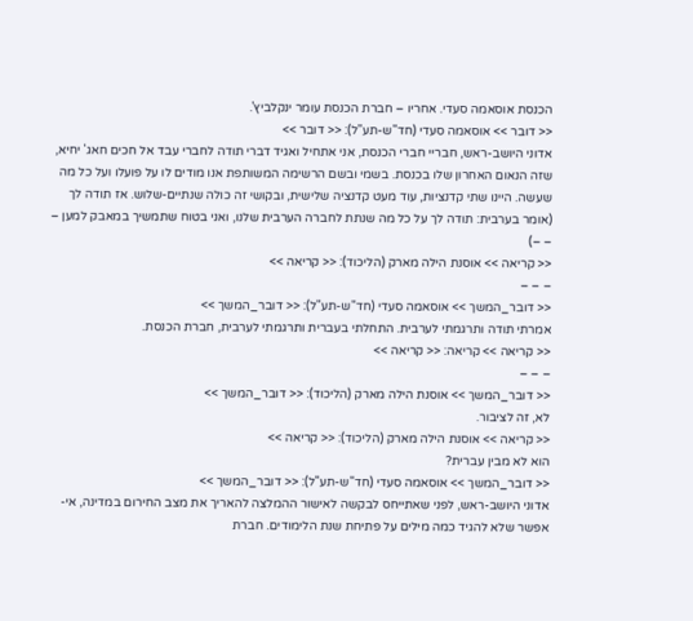הכנסת אוסאמה סעדי. אחריו – חברת הכנסת עומר ינקלביץ'.
<< דובר >> אוסאמה סעדי (חד"ש-תע"ל): << דובר >>
אדוני היושב-ראש, חבריי חברי הכנסת, אני אתחיל ואגיד דברי תודה לחברי עבד אל חכים חאג' יחיא, שזה הנאום האחרון שלו בכנסת. בשמי ובשם הרשימה המשותפת אנו מודים לו על פועלו ועל כל מה שעשה. היינו שתי קדנציות, עוד מעט קדנציה שלישית, ובקושי זה כולה שנתיים-שלוש. אז תודה לך (אומר בערבית: תודה לך על כל מה שנתת לחברה הערבית שלנו, ואני בטוח שתמשיך במאבק למען – – –)
<< קריאה >> אוסנת הילה מארק (הליכוד): << קריאה >>
– – –
<< דובר_המשך >> אוסאמה סעדי (חד"ש-תע"ל): << דובר_המשך >>
אמרתי תודה ותרגמתי לערבית. התחלתי בעברית ותרגמתי לערבית, חברת הכנסת.
<< קריאה >> קריאה: << קריאה >>
– – –
<< דובר_המשך >> אוסנת הילה מארק (הליכוד): << דובר_המשך >>
לא, זה לציבור.
<< קריאה >> אוסנת הילה מארק (הליכוד): << קריאה >>
הוא לא מבין עברית?
<< דובר_המשך >> אוסאמה סעדי (חד"ש-תע"ל): << דובר_המשך >>
אדוני היושב-ראש, לפני שאתייחס לבקשה לאישור ההמלצה להאריך את מצב החירום במדינה, אי-אפשר שלא להגיד כמה מילים על פתיחת שנת הלימודים. חברת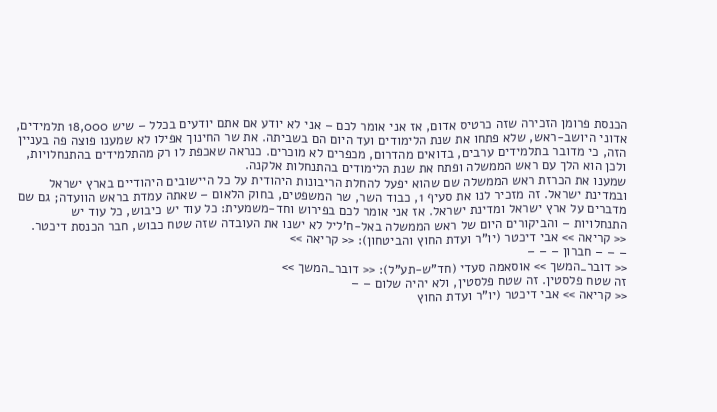הכנסת פרומן הזכירה שזה כרטיס אדום, אז אני אומר לכם – אני לא יודע אם אתם יודעים בכלל – שיש 18,000 תלמידים, אדוני היושב-ראש, שלא פתחו את שנת הלימודים ועד היום הם בשביתה. את שר החינוך אפילו לא שמענו פוצה פה בעניין הזה, כי מדובר בתלמידים ערבים, בדואים מהדרום, מכפרים לא מוכרים. כנראה שאכפת לו רק מהתלמידים בהתנחלויות, ולכן הוא הלך עם ראש הממשלה ופתח את שנת הלימודים בהתנחלות אלקנה.
שמענו את הכרזת ראש הממשלה שם שהוא יפעל להחלת הריבונות היהודית על כל היישובים היהודיים בארץ ישראל ובמדינת ישראל. זה מזכיר לנו את סעיף 1, כבוד השר, שר המשפטים, בחוק הלאום – שאתה עמדת בראש הוועדה; גם שם מדברים על ארץ ישראל ומדינת ישראל. אז אני אומר לכם בפירוש וחד-משמעית: כל עוד יש כיבוש, כל עוד יש התנחלויות – והביקורים היום של ראש הממשלה באל-ח'ליל לא ישנו את העובדה שזה שטח כבוש, חבר הכנסת דיכטר.
<< קריאה >> אבי דיכטר (יו"ר ועדת החוץ והביטחון): << קריאה >>
– – – חברון – – –
<< דובר_המשך >> אוסאמה סעדי (חד"ש-תע"ל): << דובר_המשך >>
זה שטח פלסטין. זה שטח פלסטין, ולא יהיה שלום – –
<< קריאה >> אבי דיכטר (יו"ר ועדת החוץ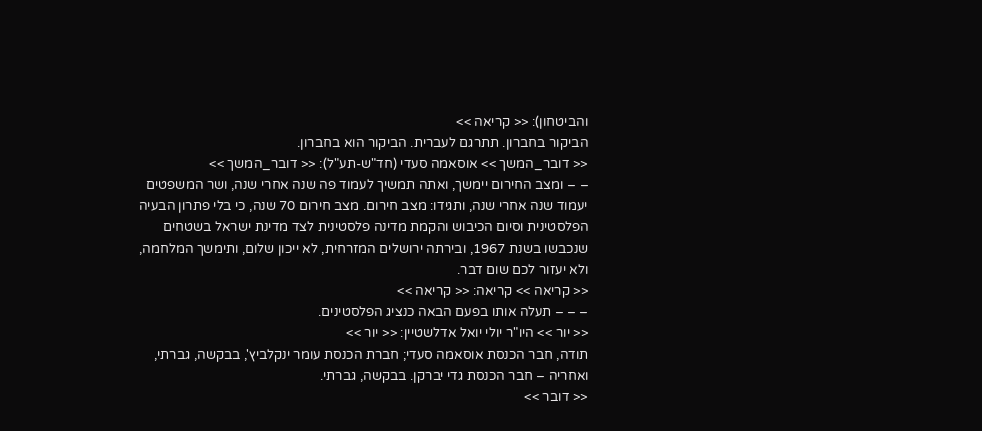והביטחון): << קריאה >>
הביקור בחברון. תתרגם לעברית. הביקור הוא בחברון.
<< דובר_המשך >> אוסאמה סעדי (חד"ש-תע"ל): << דובר_המשך >>
– – ומצב החירום יימשך, ואתה תמשיך לעמוד פה שנה אחרי שנה, ושר המשפטים יעמוד שנה אחרי שנה, ותגידו: מצב חירום. מצב חירום 70 שנה, כי בלי פתרון הבעיה הפלסטינית וסיום הכיבוש והקמת מדינה פלסטינית לצד מדינת ישראל בשטחים שנכבשו בשנת 1967, ובירתה ירושלים המזרחית, לא ייכון שלום, ותימשך המלחמה, ולא יעזור לכם שום דבר.
<< קריאה >> קריאה: << קריאה >>
– – – תעלה אותו בפעם הבאה כנציג הפלסטינים.
<< יור >> היו"ר יולי יואל אדלשטיין: << יור >>
תודה, חבר הכנסת אוסאמה סעדי; חברת הכנסת עומר ינקלביץ', בבקשה, גברתי, ואחריה – חבר הכנסת גדי יברקן. בבקשה, גברתי.
<< דובר >>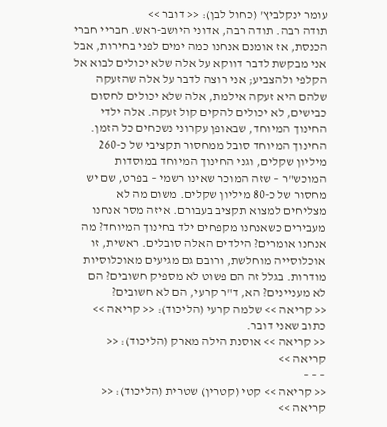עומר ינקלביץ' (כחול לבן): << דובר >>
תודה רבה. תודה רבה, אדוני היושב-ראש. חבריי חברי הכנסת, אז אומנם אנחנו כמה ימים לפני בחירות, אבל אני מבקשת לדבר דווקא על אלה שלא יכולים לבוא אל הקלפי ולהצביע; אני רוצה לדבר על אלה שהזעקה שלהם היא זעקה אילמת, אלה שלא יכולים לחסום כבישים, לא יכולים להקים קול זעקה. אלה ילדי החינוך המיוחד, שבאופן עקרוני נשכחים כל הזמן.
החינוך המיוחד סובל ממחסור תקציבי של כ-260 מיליון שקלים, וגני החינוך המיוחד במוסדות המוכש"ר – שזה המוכר שאינו רשמי – בפרט, שם יש מחסור של כ-80 מיליון שקלים. משום מה לא מצליחים למצוא תקציב בעבורם. איזה מסר אנחנו מעבירים כשאנחנו מקפחים ילד בחינוך המיוחד? מה אנחנו אומרים? הילדים האלה סובלים. ראשית, זו אוכלוסייה מוחלשת, ורובם גם מגיעים מאוכלוסיות מודרות. בגלל זה הם פשוט לא מספיק חשובים? הם לא מעניינים? הא, ד"ר קרעי, הם לא חשובים?
<< קריאה >> שלמה קרעי (הליכוד): << קריאה >>
כתוב שאני דובר.
<< קריאה >> אוסנת הילה מארק (הליכוד): << קריאה >>
– – –
<< קריאה >> קטי (קטרין) שטרית (הליכוד): << קריאה >>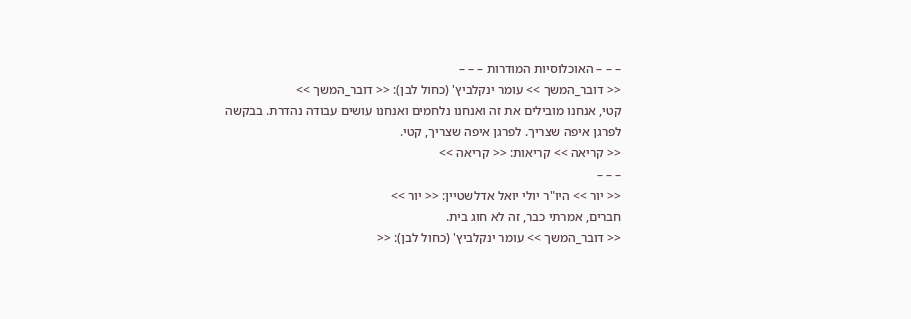– – – האוכלוסיות המודרות – – –
<< דובר_המשך >> עומר ינקלביץ' (כחול לבן): << דובר_המשך >>
קטי, אנחנו מובילים את זה ואנחנו נלחמים ואנחנו עושים עבודה נהדרת. בבקשה לפרגן איפה שצריך. לפרגן איפה שצריך, קטי.
<< קריאה >> קריאות: << קריאה >>
– – –
<< יור >> היו"ר יולי יואל אדלשטיין: << יור >>
חברים, אמרתי כבר, זה לא חוג בית.
<< דובר_המשך >> עומר ינקלביץ' (כחול לבן): <<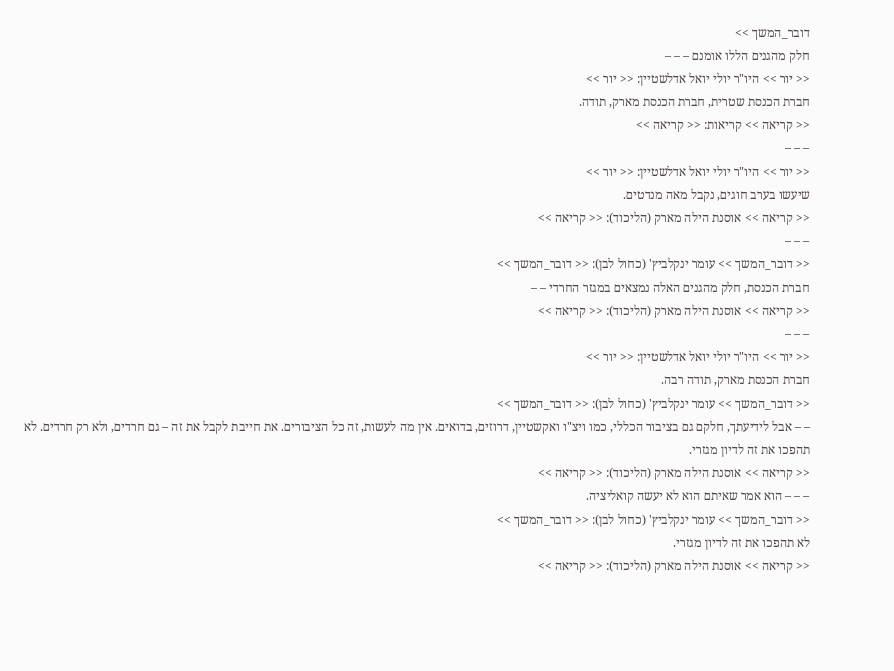דובר_המשך >>
חלק מהגנים הללו אומנם – – –
<< יור >> היו"ר יולי יואל אדלשטיין: << יור >>
חברת הכנסת שטרית, חברת הכנסת מארק, תודה.
<< קריאה >> קריאות: << קריאה >>
– – –
<< יור >> היו"ר יולי יואל אדלשטיין: << יור >>
שיעשו בערב חוגים, נקבל מאה מנדטים.
<< קריאה >> אוסנת הילה מארק (הליכוד): << קריאה >>
– – –
<< דובר_המשך >> עומר ינקלביץ' (כחול לבן): << דובר_המשך >>
חברת הכנסת, חלק מהגנים האלה נמצאים במגזר החרדי – –
<< קריאה >> אוסנת הילה מארק (הליכוד): << קריאה >>
– – –
<< יור >> היו"ר יולי יואל אדלשטיין: << יור >>
חברת הכנסת מארק, תודה רבה.
<< דובר_המשך >> עומר ינקלביץ' (כחול לבן): << דובר_המשך >>
– – אבל לידיעתך, חלקם גם בציבור הכללי, כמו ויצ"ו ואקשטיין, דרוזים, בדואים. אין מה לעשות, זה כל הציבורים. את חייבת לקבל את זה – גם חרדים, ולא רק חרדים. לא תהפכו את זה לדיון מגזרי.
<< קריאה >> אוסנת הילה מארק (הליכוד): << קריאה >>
– – – הוא אמר שאיתם הוא לא יעשה קואליציה.
<< דובר_המשך >> עומר ינקלביץ' (כחול לבן): << דובר_המשך >>
לא תהפכו את זה לדיון מגזרי.
<< קריאה >> אוסנת הילה מארק (הליכוד): << קריאה >>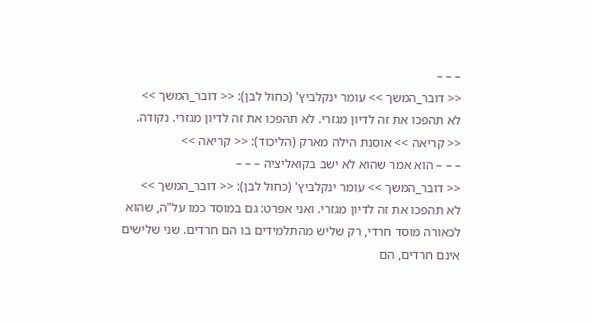– – –
<< דובר_המשך >> עומר ינקלביץ' (כחול לבן): << דובר_המשך >>
לא תהפכו את זה לדיון מגזרי. לא תהפכו את זה לדיון מגזרי. נקודה.
<< קריאה >> אוסנת הילה מארק (הליכוד): << קריאה >>
– – – הוא אמר שהוא לא ישב בקואליציה – – –
<< דובר_המשך >> עומר ינקלביץ' (כחול לבן): << דובר_המשך >>
לא תהפכו את זה לדיון מגזרי. ואני אפרט: גם במוסד כמו על"ה, שהוא לכאורה מוסד חרדי, רק שליש מהתלמידים בו הם חרדים. שני שלישים אינם חרדים, הם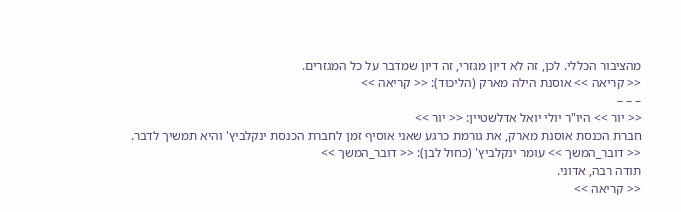מהציבור הכללי. לכן, זה לא דיון מגזרי, זה דיון שמדבר על כל המגזרים.
<< קריאה >> אוסנת הילה מארק (הליכוד): << קריאה >>
– – –
<< יור >> היו"ר יולי יואל אדלשטיין: << יור >>
חברת הכנסת אוסנת מארק, את גורמת כרגע שאני אוסיף זמן לחברת הכנסת ינקלביץ' והיא תמשיך לדבר.
<< דובר_המשך >> עומר ינקלביץ' (כחול לבן): << דובר_המשך >>
תודה רבה, אדוני.
<< קריאה >>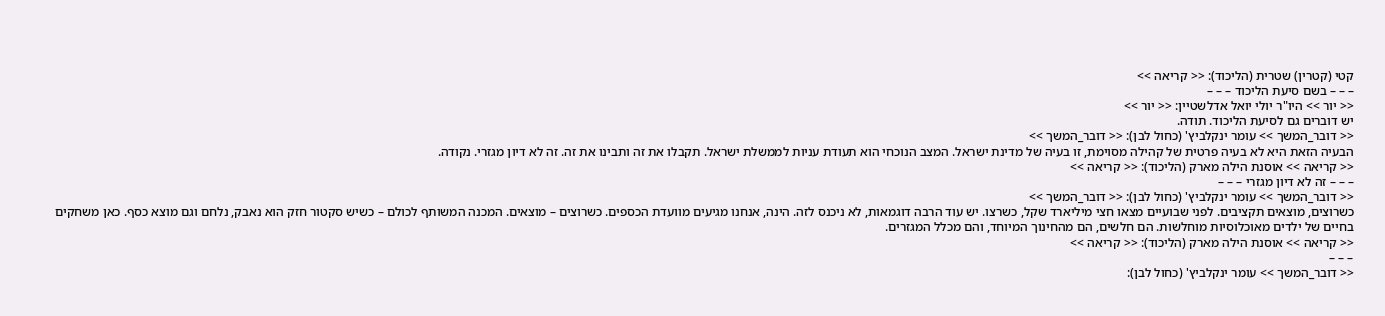קטי (קטרין) שטרית (הליכוד): << קריאה >>
– – – בשם סיעת הליכוד – – –
<< יור >> היו"ר יולי יואל אדלשטיין: << יור >>
יש דוברים גם לסיעת הליכוד. תודה.
<< דובר_המשך >> עומר ינקלביץ' (כחול לבן): << דובר_המשך >>
הבעיה הזאת היא לא בעיה פרטית של קהילה מסוימת, זו בעיה של מדינת ישראל. המצב הנוכחי הוא תעודת עניות לממשלת ישראל. תקבלו את זה ותבינו את זה. זה לא דיון מגזרי. נקודה.
<< קריאה >> אוסנת הילה מארק (הליכוד): << קריאה >>
– – – זה לא דיון מגזרי – – –
<< דובר_המשך >> עומר ינקלביץ' (כחול לבן): << דובר_המשך >>
כשרוצים, מוצאים תקציבים. לפני שבועיים מצאו חצי מיליארד שקל, כשרצו. יש עוד הרבה דוגמאות, לא ניכנס לזה. הינה, אנחנו מגיעים מוועדת הכספים. כשרוצים – מוצאים. המכנה המשותף לכולם – כשיש סקטור חזק הוא נאבק, נלחם וגם מוצא כסף. כאן משחקים בחיים של ילדים מאוכלוסיות מוחלשות. הם חלשים, הם מהחינוך המיוחד, והם מכלל המגזרים.
<< קריאה >> אוסנת הילה מארק (הליכוד): << קריאה >>
– – –
<< דובר_המשך >> עומר ינקלביץ' (כחול לבן):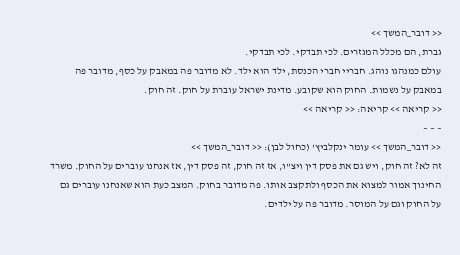<< דובר_המשך >>
גברת, הם מכלל המגזרים. לכי תבדקי. לכי תבדקי.
עולם כמנהגו נוהג. חבריי חברי הכנסת, ילד הוא ילד. לא מדובר פה במאבק על כסף, מדובר פה במאבק על נשמות. החוק הוא שקובע. מדינת ישראל עוברת על חוק. זה חוק.
<< קריאה >> קריאה: << קריאה >>
– – –
<< דובר_המשך >> עומר ינקלביץ' (כחול לבן): << דובר_המשך >>
זה לא? זה חוק, ויש גם את פסק דין ויצ"ו, אז זה חוק, זה פסק דין, אז אנחנו עוברים על החוק. משרד החינוך אמור למצוא את הכסף ולתקצב אותו. פה מדובר בחוק. המצב כעת הוא שאנחנו עוברים גם על החוק וגם על המוסר. מדובר פה על ילדים.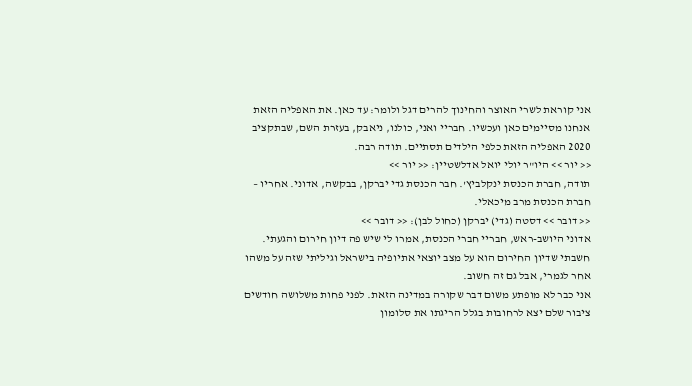אני קוראת לשרי האוצר והחינוך להרים דגל ולומר: עד כאן. את האפליה הזאת אנחנו מסיימים כאן ועכשיו. חבריי ואני, כולנו, ניאבק, בעזרת השם, שבתקציב 2020 האפליה הזאת כלפי הילדים תסתיים. תודה רבה.
<< יור >> היו"ר יולי יואל אדלשטיין: << יור >>
תודה, חברת הכנסת ינקלביץ'. חבר הכנסת גדי יברקן, בבקשה, אדוני. אחריו – חברת הכנסת מרב מיכאלי.
<< דובר >> דסטה (גדי) יברקן (כחול לבן): << דובר >>
אדוני היושב-ראש, חבריי חברי הכנסת, אמרו לי שיש פה דיון חירום והגעתי. חשבתי שדיון החירום הוא על מצב יוצאי אתיופיה בישראל וגיליתי שזה על משהו אחר לגמרי, אבל גם זה חשוב.
אני כבר לא מופתע משום דבר שקורה במדינה הזאת. לפני פחות משלושה חודשים ציבור שלם יצא לרחובות בגלל הריגתו את סלומון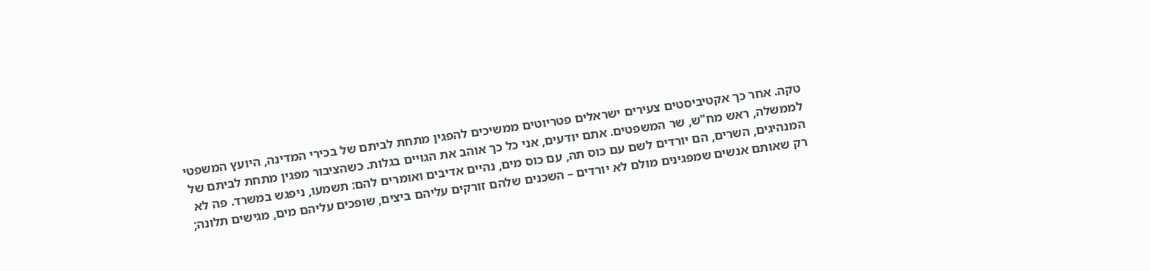טקה. אחר כך אקטיביסטים צעירים ישראלים פטריוטים ממשיכים להפגין מתחת לביתם של בכירי המדינה, היועץ המשפטי לממשלה, ראש מח"ש, שר המשפטים. אתם יודעים, אני כל כך אוהב את הגויים בגלות. כשהציבור מפגין מתחת לביתם של המנהיגים, השרים, הם יורדים לשם עם כוס תה, עם כוס מים, נהיים אדיבים ואומרים להם: תשמעו, ניפגש במשרד. פה לא רק שאותם אנשים שמפגינים מולם לא יורדים – השכנים שלהם זורקים עליהם ביצים, שופכים עליהם מים, מגישים תלונה;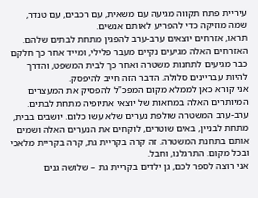עיריית פתח תקווה מגיעה עם משאית, עם רכבים, עם טנדר, שמה מוזיקה כדי להפריע לאותם אנשים.
תראו, אזרחים יוצאים ערב-ערב להפגין מתחת לבתים שלהם. האזרחים האלה מגיעים נקיים מעבר פלילי, ומייד אחר כך חלקם כבר מגיעים לתחנות משטרה ואחר כך לבית המשפט, והדרך להיות עבריינים סלולה. הדבר הזה חייב להיפסק.
אני קורא כאן לממלא מקום המפכ"ל להפסיק את המעצרים המיותרים האלה במחאות של יוצאי אתיופיה מתחת לבתים. ערב-ערב המשטרה שולפת נערים שלא עשו כלום. יושבים בבית, מתחת לבניין, באים שוטרים, לוקחים את הנערים האלה ושמים אותם בתחנת המשטרה. זה קרה בקריית גת, קרה בקריית מלאכי ובכל מקום. התרגלנו, וחבל.
אני רוצה לספר לכם, גן ילדים בקריית גת – שלושה גנים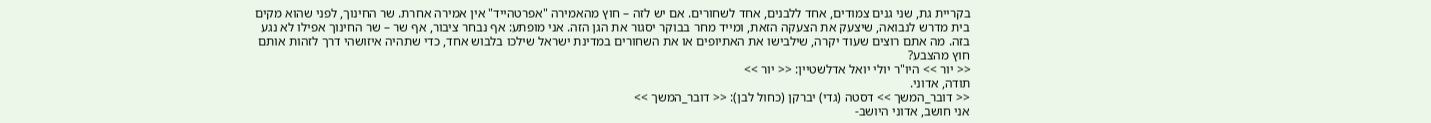בקריית גת, שני גנים צמודים, אחד ללבנים, אחד לשחורים. אם יש לזה – חוץ מהאמירה "אפרטהייד" אין אמירה אחרת. שר החינוך, לפני שהוא מקים בית מדרש לנבואה, שיצעק את הצעקה הזאת, ומייד מחר בבוקר יסגור את הגן הזה. אני מופתע: אף נבחר ציבור, אף שר – שר החינוך אפילו לא נגע בזה. מה אתם רוצים שעוד יקרה, שילבישו את האתיופים או את השחורים במדינת ישראל שילכו בלבוש אחד, כדי שתהיה איזושהי דרך לזהות אותם חוץ מהצבע?
<< יור >> היו"ר יולי יואל אדלשטיין: << יור >>
תודה, אדוני.
<< דובר_המשך >> דסטה (גדי) יברקן (כחול לבן): << דובר_המשך >>
אני חושב, אדוני היושב-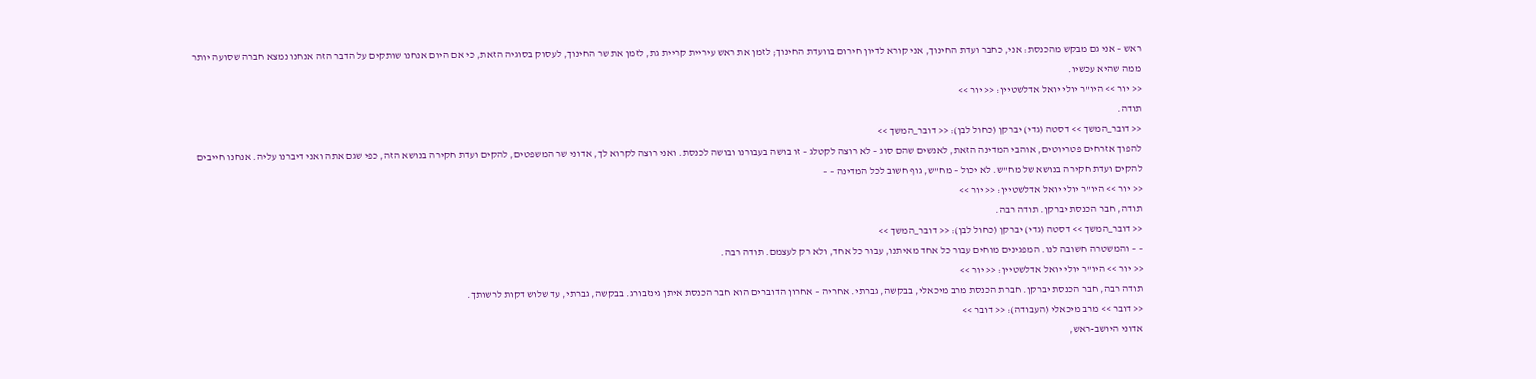ראש – אני גם מבקש מהכנסת: אני, כחבר ועדת החינוך, אני קורא לדיון חירום בוועדת החינוך; לזמן את ראש עיריית קריית גת, לזמן את שר החינוך, לעסוק בסוגיה הזאת, כי אם היום אנחנו שותקים על הדבר הזה אנחנו נמצא חברה שסועה יותר ממה שהיא עכשיו.
<< יור >> היו"ר יולי יואל אדלשטיין: << יור >>
תודה.
<< דובר_המשך >> דסטה (גדי) יברקן (כחול לבן): << דובר_המשך >>
להפוך אזרחים פטריוטים, אוהבי המדינה הזאת, לאנשים שהם סוג – לא רוצה לקטלג – זו בושה בעבורנו ובושה לכנסת. ואני רוצה לקרוא לך, אדוני שר המשפטים, להקים ועדת חקירה בנושא הזה, כפי שגם אתה ואני דיברנו עליה. אנחנו חייבים להקים ועדת חקירה בנושא של מח"ש. לא יכול – מח"ש, גוף חשוב לכל המדינה – –
<< יור >> היו"ר יולי יואל אדלשטיין: << יור >>
תודה, חבר הכנסת יברקן. תודה רבה.
<< דובר_המשך >> דסטה (גדי) יברקן (כחול לבן): << דובר_המשך >>
– – והמשטרה חשובה לנו. המפגינים מוחים עבור כל אחד מאיתנו, עבור כל אחד, ולא רק לעצמם. תודה רבה.
<< יור >> היו"ר יולי יואל אדלשטיין: << יור >>
תודה רבה, חבר הכנסת יברקן. חברת הכנסת מרב מיכאלי, בבקשה, גברתי. אחריה – אחרון הדוברים הוא חבר הכנסת איתן גינזבורג. בבקשה, גברתי, עד שלוש דקות לרשותך.
<< דובר >> מרב מיכאלי (העבודה): << דובר >>
אדוני היושב-ראש,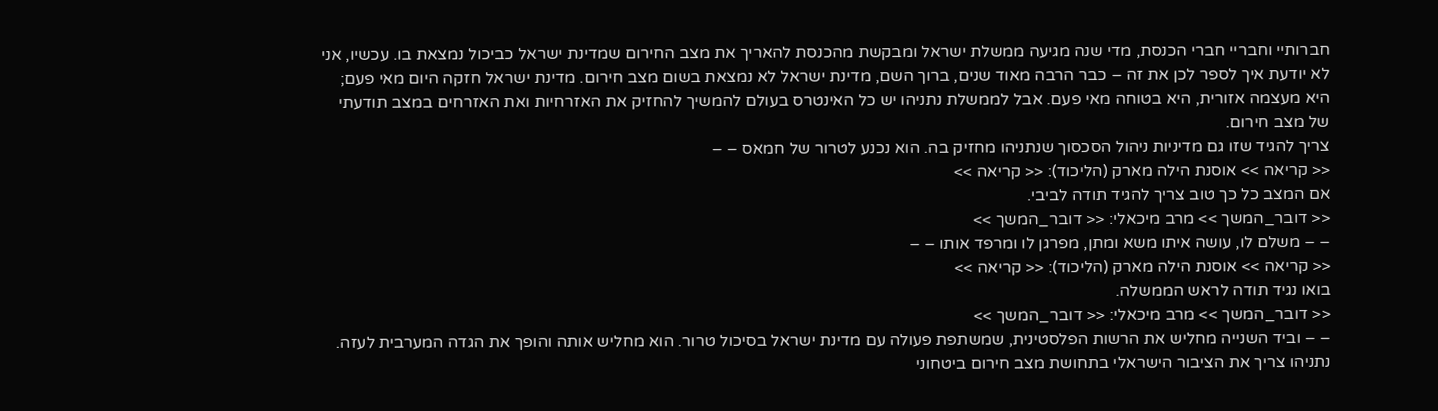חברותיי וחבריי חברי הכנסת, מדי שנה מגיעה ממשלת ישראל ומבקשת מהכנסת להאריך את מצב החירום שמדינת ישראל כביכול נמצאת בו. עכשיו, אני לא יודעת איך לספר לכן את זה – כבר הרבה מאוד שנים, ברוך השם, מדינת ישראל לא נמצאת בשום מצב חירום. מדינת ישראל חזקה היום מאי פעם; היא מעצמה אזורית, היא בטוחה מאי פעם. אבל לממשלת נתניהו יש כל האינטרס בעולם להמשיך להחזיק את האזרחיות ואת האזרחים במצב תודעתי של מצב חירום.
צריך להגיד שזו גם מדיניות ניהול הסכסוך שנתניהו מחזיק בה. הוא נכנע לטרור של חמאס – –
<< קריאה >> אוסנת הילה מארק (הליכוד): << קריאה >>
אם המצב כל כך טוב צריך להגיד תודה לביבי.
<< דובר_המשך >> מרב מיכאלי: << דובר_המשך >>
– – משלם לו, עושה איתו משא ומתן, מפרגן לו ומרפד אותו – –
<< קריאה >> אוסנת הילה מארק (הליכוד): << קריאה >>
בואו נגיד תודה לראש הממשלה.
<< דובר_המשך >> מרב מיכאלי: << דובר_המשך >>
– – וביד השנייה מחליש את הרשות הפלסטינית, שמשתפת פעולה עם מדינת ישראל בסיכול טרור. הוא מחליש אותה והופך את הגדה המערבית לעזה.
נתניהו צריך את הציבור הישראלי בתחושת מצב חירום ביטחוני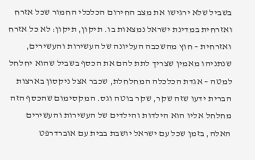בשביל שלא ירגישו את מצב החירום הכלכלי החמור שכל אזרח ואזרחית במדינת ישראל נמצאות בו. תיקון, תיקון: לא כל אזרח ואזרחית – חוץ מהשכבה העליונה של העשירות והעשירים, שנתניהו מאמין שצריך לתת להם את הכסף בשביל שהוא יחלחל למטה – אגדת הכלכלה המחלחלת, שכבר אצל ניקסון בארצות הברית ידעו שזה שקר, שקר בוטה וגס. המקסימום שהכסף הזה מחלחל אליו הוא הילדות והילדים של העשירות והעשירים האלה, בזמן שכל עם ישראל יושבת בבית עם אוברדרפט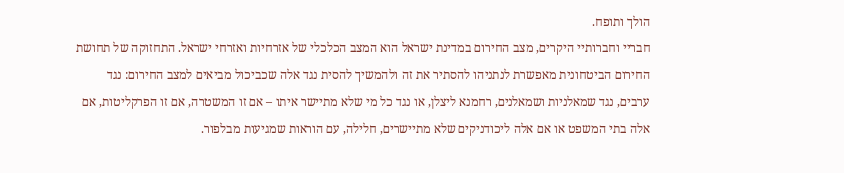הולך ותופח.
חבריי וחברותיי היקרים, מצב החירום במדינת ישראל הוא המצב הכלכלי של אזרחיות ואזרחי ישראל. התחזוקה של תחושת החירום הביטחונית מאפשרת לנתניהו להסתיר את זה ולהמשיך להסית נגד אלה שכביכול מביאים למצב החירום: נגד ערבים, נגד שמאלניות ושמאלנים, רחמנא ליצלן, או נגד כל מי שלא מתיישר איתו – אם זו המשטרה, אם זו הפרקליטות, אם אלה בתי המשפט או אם אלה ליכודניקים שלא מתיישרים, חלילה, עם הוראות שמגיעות מבלפור.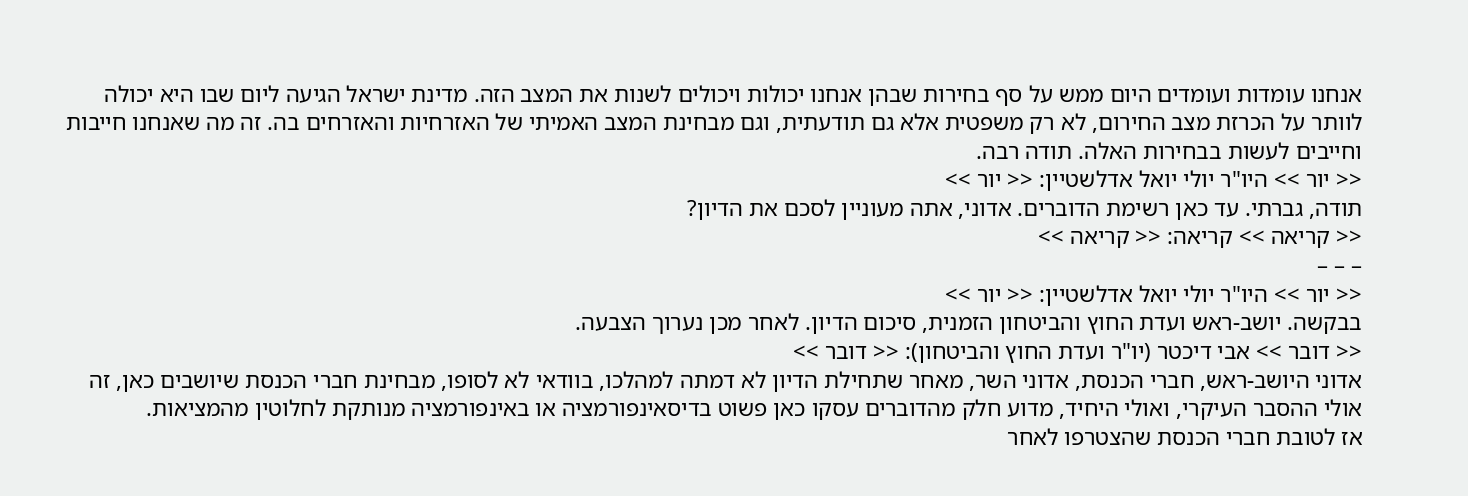אנחנו עומדות ועומדים היום ממש על סף בחירות שבהן אנחנו יכולות ויכולים לשנות את המצב הזה. מדינת ישראל הגיעה ליום שבו היא יכולה לוותר על הכרזת מצב החירום, לא רק משפטית אלא גם תודעתית, וגם מבחינת המצב האמיתי של האזרחיות והאזרחים בה. זה מה שאנחנו חייבות וחייבים לעשות בבחירות האלה. תודה רבה.
<< יור >> היו"ר יולי יואל אדלשטיין: << יור >>
תודה, גברתי. עד כאן רשימת הדוברים. אדוני, אתה מעוניין לסכם את הדיון?
<< קריאה >> קריאה: << קריאה >>
– – –
<< יור >> היו"ר יולי יואל אדלשטיין: << יור >>
בבקשה. יושב-ראש ועדת החוץ והביטחון הזמנית, סיכום הדיון. לאחר מכן נערוך הצבעה.
<< דובר >> אבי דיכטר (יו"ר ועדת החוץ והביטחון): << דובר >>
אדוני היושב-ראש, חברי הכנסת, אדוני השר, מאחר שתחילת הדיון לא דמתה למהלכו, בוודאי לא לסופו, מבחינת חברי הכנסת שיושבים כאן, זה אולי ההסבר העיקרי, ואולי היחיד, מדוע חלק מהדוברים עסקו כאן פשוט בדיסאינפורמציה או באינפורמציה מנותקת לחלוטין מהמציאות.
אז לטובת חברי הכנסת שהצטרפו לאחר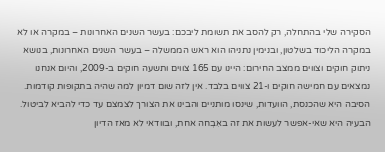הסקירה שלי בהתחלה, רק להסב את תשומת ליבכם: בעשר השנים האחרונות – במקרה או לא במקרה הליכוד בשלטון, ובנימין נתניהו הוא ראש הממשלה – בעשר השנים האחרונות, בנושא ניתוק חוקים וצווים ממצב החירום: היינו עם 165 צווים ותשעה חוקים ב-2009, והיום אנחנו נמצאים עם חמישה חוקים ו-21 צווים בלבד. אין לזה שום דמיון למה שהיה בתקופות קודמות. הסיבה היא שהכנסת, הוועדות, שינסו מותניים והבינו את הצורך לצמצם עד כדי להביא לביטול. הבעיה היא שאי-אפשר לעשות את זה באִבְחה אחת, ובוודאי לא מאז הדיון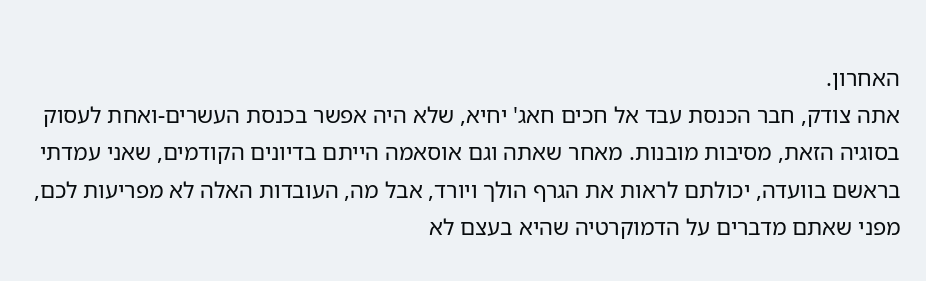האחרון.
אתה צודק, חבר הכנסת עבד אל חכים חאג' יחיא, שלא היה אפשר בכנסת העשרים-ואחת לעסוק בסוגיה הזאת, מסיבות מובנות. מאחר שאתה וגם אוסאמה הייתם בדיונים הקודמים, שאני עמדתי בראשם בוועדה, יכולתם לראות את הגרף הולך ויורד, אבל מה, העובדות האלה לא מפריעות לכם, מפני שאתם מדברים על הדמוקרטיה שהיא בעצם לא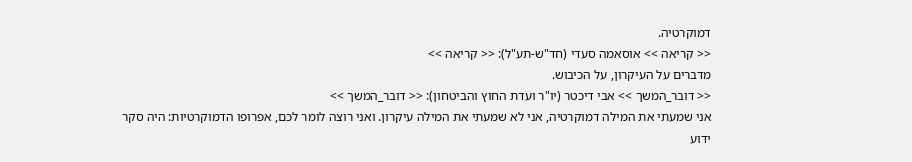דמוקרטיה.
<< קריאה >> אוסאמה סעדי (חד"ש-תע"ל): << קריאה >>
מדברים על העיקרון, על הכיבוש.
<< דובר_המשך >> אבי דיכטר (יו"ר ועדת החוץ והביטחון): << דובר_המשך >>
אני שמעתי את המילה דמוקרטיה, אני לא שמעתי את המילה עיקרון. ואני רוצה לומר לכם, אפרופו הדמוקרטיות: היה סקר ידוע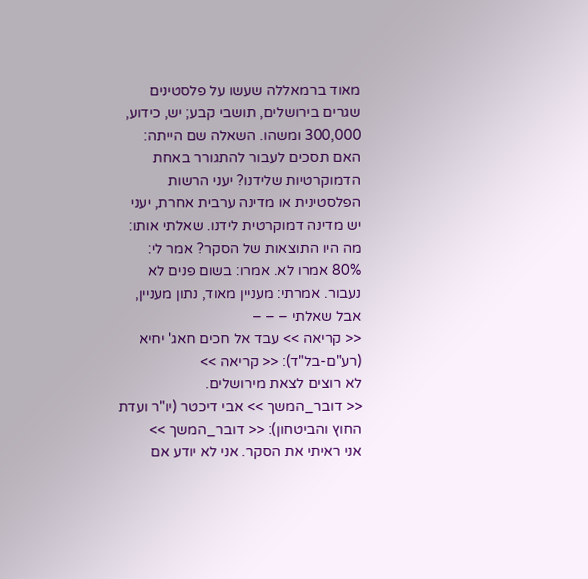מאוד ברמאללה שעשו על פלסטינים שגרים בירושלים, תושבי קבע; יש, כידוע, 300,000 ומשהו. השאלה שם הייתה: האם תסכים לעבור להתגורר באחת הדמוקרטיות שלידנו? יעני הרשות הפלסטינית או מדינה ערבית אחרת, יעני יש מדינה דמוקרטית לידנו. שאלתי אותו: מה היו התוצאות של הסקר? אמר לי: 80% אמרו לא. אמרו: בשום פנים לא נעבור. אמרתי: מעניין מאוד, נתון מעניין, אבל שאלתי – – –
<< קריאה >> עבד אל חכים חאג' יחיא (רע"ם-בל"ד): << קריאה >>
לא רוצים לצאת מירושלים.
<< דובר_המשך >> אבי דיכטר (יו"ר ועדת החוץ והביטחון): << דובר_המשך >>
אני ראיתי את הסקר. אני לא יודע אם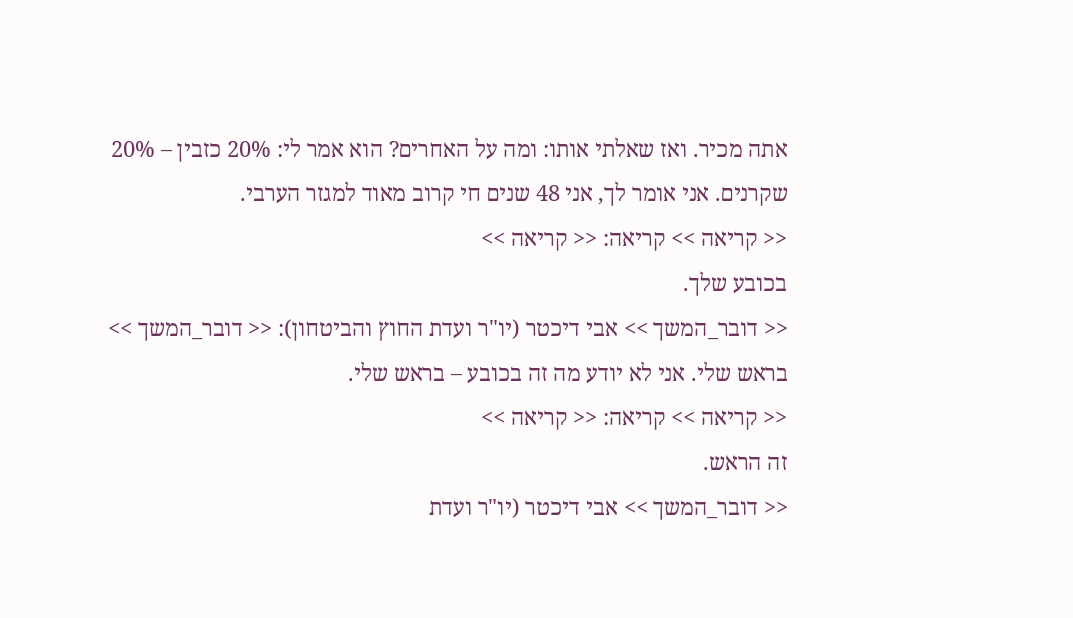אתה מכיר. ואז שאלתי אותו: ומה על האחרים? הוא אמר לי: 20% כזבין – 20% שקרנים. אני אומר לך, אני 48 שנים חי קרוב מאוד למגזר הערבי.
<< קריאה >> קריאה: << קריאה >>
בכובע שלך.
<< דובר_המשך >> אבי דיכטר (יו"ר ועדת החוץ והביטחון): << דובר_המשך >>
בראש שלי. אני לא יודע מה זה בכובע – בראש שלי.
<< קריאה >> קריאה: << קריאה >>
זה הראש.
<< דובר_המשך >> אבי דיכטר (יו"ר ועדת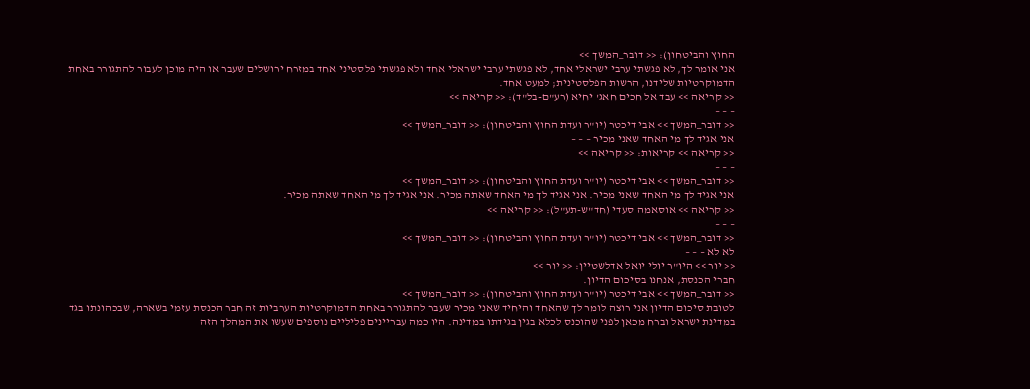החוץ והביטחון): << דובר_המשך >>
אני אומר לך, לא פגשתי ערבי ישראלי אחד, לא פגשתי ערבי ישראלי אחד ולא פגשתי פלסטיני אחד במזרח ירושלים שעבר או היה מוכן לעבור להתגורר באחת הדמוקרטיות שלידנו, הרשות הפלסטינית; למעט אחד.
<< קריאה >> עבד אל חכים חאג' יחיא (רע"ם-בל"ד): << קריאה >>
– – –
<< דובר_המשך >> אבי דיכטר (יו"ר ועדת החוץ והביטחון): << דובר_המשך >>
אני אגיד לך מי האחד שאני מכיר – – –
<< קריאה >> קריאות: << קריאה >>
– – –
<< דובר_המשך >> אבי דיכטר (יו"ר ועדת החוץ והביטחון): << דובר_המשך >>
אני אגיד לך מי האחד שאני מכיר. אני אגיד לך מי האחד שאתה מכיר. אני אגיד לך מי האחד שאתה מכיר.
<< קריאה >> אוסאמה סעדי (חד"ש-תע"ל): << קריאה >>
– – –
<< דובר_המשך >> אבי דיכטר (יו"ר ועדת החוץ והביטחון): << דובר_המשך >>
לא לא – – –
<< יור >> היו"ר יולי יואל אדלשטיין: << יור >>
חברי הכנסת, אנחנו בסיכום הדיון.
<< דובר_המשך >> אבי דיכטר (יו"ר ועדת החוץ והביטחון): << דובר_המשך >>
לטובת סיכום הדיון אני רוצה לומר לך שהאחד והיחיד שאני מכיר שעבר להתגורר באחת הדמוקרטיות הערביות זה חבר הכנסת עזמי בשארה, שבכהונתו בגד במדינת ישראל וברח מכאן לפני שהוכנס לכלא בגין בגידתו במדינה. היו כמה עבריינים פליליים נוספים שעשו את המהלך הזה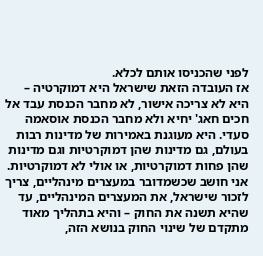לפני שהכניסו אותם לכלא.
אז העובדה הזאת שישראל היא דמוקרטיה – היא לא צריכה אישור, לא מחבר הכנסת עבד אל חכים חאג' יחיא ולא מחבר הכנסת אוסאמה סעדי. היא מעוגנת באמירות של מדינות רבות בעולם, גם מדינות שהן דמוקרטיות וגם מדינות שהן פחות דמוקרטיות, או אולי לא דמוקרטיות. אני חושב שכשמדובר במעצרים מינהליים, צריך לזכור שישראל, את המעצרים המינהליים, עד שהיא תשנה את החוק – והיא בתהליך מאוד מתקדם של שינוי החוק בנושא הזה,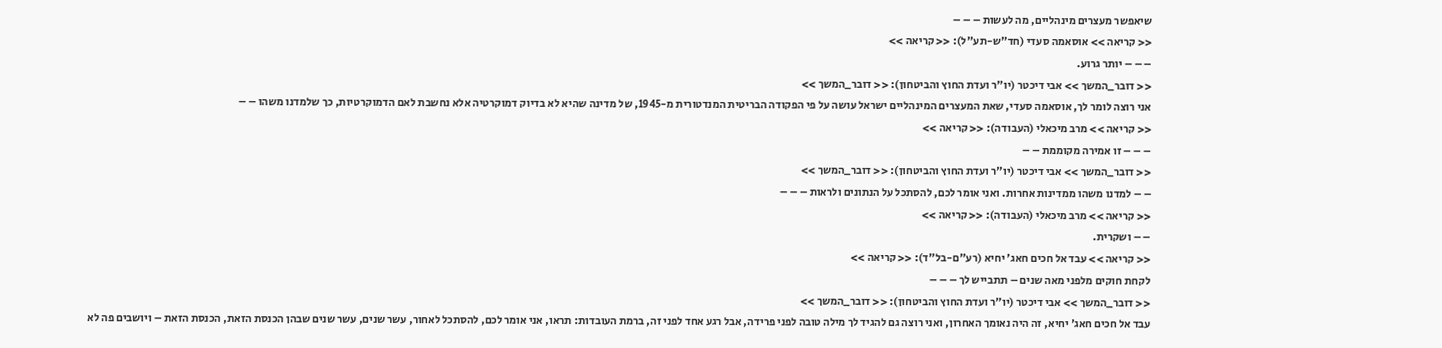שיאפשר מעצרים מינהליים, מה לעשות – – –
<< קריאה >> אוסאמה סעדי (חד"ש-תע"ל): << קריאה >>
– – – יותר גרוע.
<< דובר_המשך >> אבי דיכטר (יו"ר ועדת החוץ והביטחון): << דובר_המשך >>
אני רוצה לומר לך, אוסאמה סעדי, שאת המעצרים המינהליים ישראל עושה על פי הפקודה הבריטית המנדטורית מ-1945, של מדינה שהיא לא בדיוק דמוקרטיה אלא נחשבת לאם הדמוקרטיות, כך שלמדנו משהו – –
<< קריאה >> מרב מיכאלי (העבודה): << קריאה >>
– – – זו אמירה מקוממת – –
<< דובר_המשך >> אבי דיכטר (יו"ר ועדת החוץ והביטחון): << דובר_המשך >>
– – למדנו משהו ממדינות אחרות. ואני אומר לכם, להסתכל על הנתונים ולראות – – –
<< קריאה >> מרב מיכאלי (העבודה): << קריאה >>
– – ושקרית.
<< קריאה >> עבד אל חכים חאג' יחיא (רע"ם-בל"ד): << קריאה >>
לקחת חוקים מלפני מאה שנים – תתבייש לך – – –
<< דובר_המשך >> אבי דיכטר (יו"ר ועדת החוץ והביטחון): << דובר_המשך >>
עבד אל חכים חאג' יחיא, זה היה נאומך האחרון, ואני רוצה גם להגיד לך מילה טובה לפני פרידה, אבל רגע אחד לפני זה, ברמת העובדות: תראו, אני אומר לכם, להסתכל לאחור, עשר שנים, עשר שנים שבהן הכנסת הזאת, הכנסת הזאת – ויושבים פה לא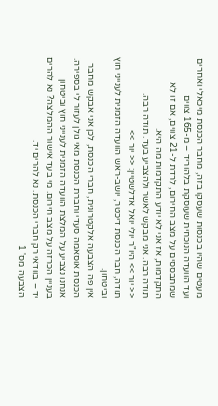מעטים שהיו בכנסות שעסקו בזה, מחבר הכנסת מיכאלי ואחרים ועד הוועדה הנוכחית שעוסקת בלהוריד – מ-165 צווים שמתבססים על מצב החירום, לרדת ל-21 צווים, אם זו לא התקדמות, אז אני לא יודע התקדמות מה היא.
תודה רבה. אני מבקש לאשר ולהצביע בעד. תודה רבה.
<< יור >> היו"ר יולי יואל אדלשטיין: << יור >>
תודה, חבר הכנסת דיכטר, יושב-ראש הוועדה הזמנית לענייני חוץ וביטחון.
אין פה הצבעה אלקטרונית, חברי הכנסת, לכן אני אבקש מחבר הכנסת אוסאמה סעדי וחברת הכנסת מאי גולן לעזור לי בספירה. אנחנו נצביע על המלצת הוועדה הזמנית לענייני חוץ וביטחון בעניין הכרזה על מצב חירום. מי בעד אישור ההמלצה? נא להרים יד – בוודאי רק חברי הכנסת. נא להרים יד.
הצבעה מס' 1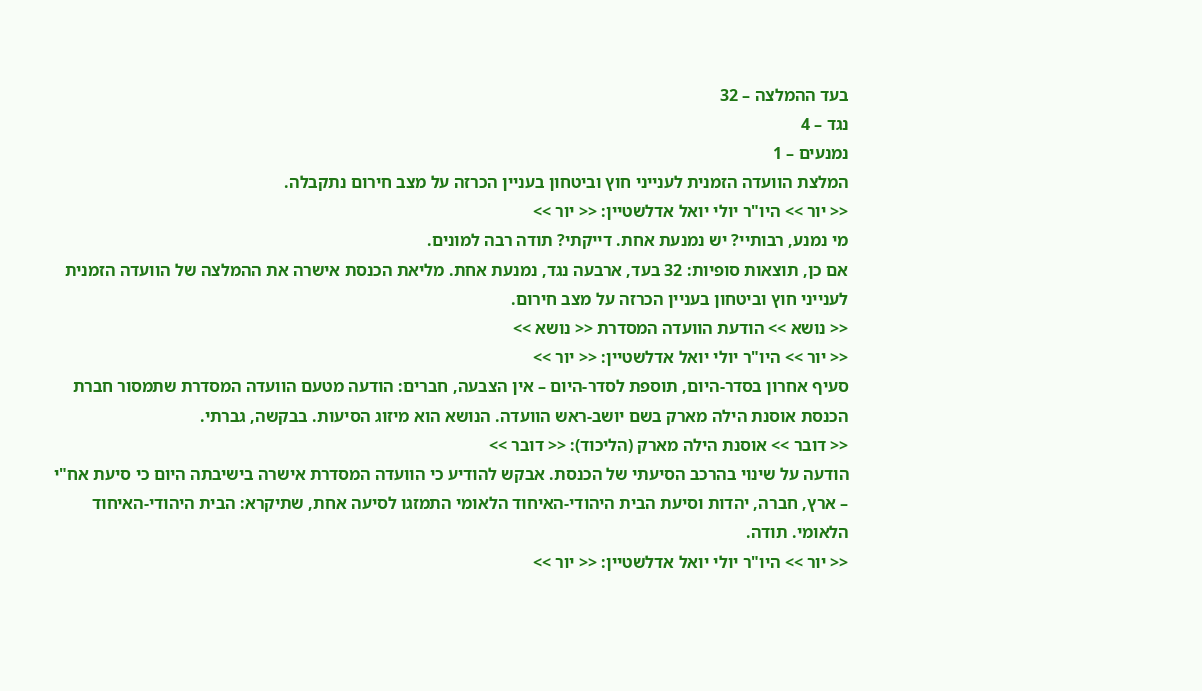בעד ההמלצה – 32
נגד – 4
נמנעים – 1
המלצת הוועדה הזמנית לענייני חוץ וביטחון בעניין הכרזה על מצב חירום נתקבלה.
<< יור >> היו"ר יולי יואל אדלשטיין: << יור >>
מי נמנע, רבותיי? יש נמנעת אחת. דייקתי? תודה רבה למונים.
אם כן, תוצאות סופיות: 32 בעד, ארבעה נגד, נמנעת אחת. מליאת הכנסת אישרה את ההמלצה של הוועדה הזמנית לענייני חוץ וביטחון בעניין הכרזה על מצב חירום.
<< נושא >> הודעת הוועדה המסדרת << נושא >>
<< יור >> היו"ר יולי יואל אדלשטיין: << יור >>
סעיף אחרון בסדר-היום, תוספת לסדר-היום – אין הצבעה, חברים: הודעה מטעם הוועדה המסדרת שתמסור חברת הכנסת אוסנת הילה מארק בשם יושב-ראש הוועדה. הנושא הוא מיזוג הסיעות. בבקשה, גברתי.
<< דובר >> אוסנת הילה מארק (הליכוד): << דובר >>
הודעה על שינוי בהרכב הסיעתי של הכנסת. אבקש להודיע כי הוועדה המסדרת אישרה בישיבתה היום כי סיעת אח"י – ארץ, חברה, יהדות וסיעת הבית היהודי-האיחוד הלאומי התמזגו לסיעה אחת, שתיקרא: הבית היהודי-האיחוד הלאומי. תודה.
<< יור >> היו"ר יולי יואל אדלשטיין: << יור >>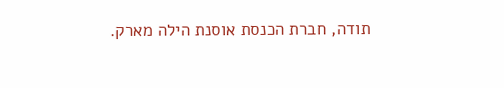תודה, חברת הכנסת אוסנת הילה מארק.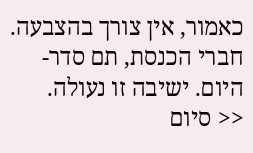כאמור, אין צורך בהצבעה.
חברי הכנסת, תם סדר-היום. ישיבה זו נעולה.
<< סיום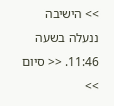>> הישיבה ננעלה בשעה 11:46. << סיום >>